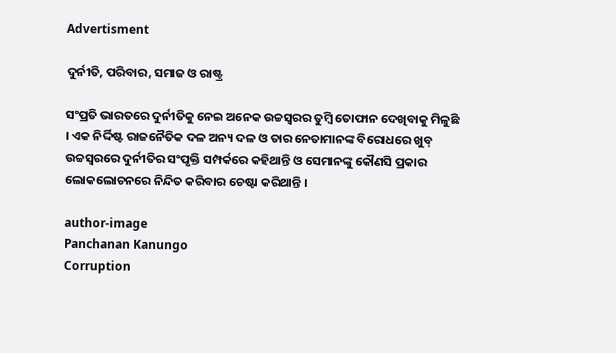Advertisment

ଦୁର୍ନୀତି, ପରିବାର, ସମାଜ ଓ ରାଷ୍ଟ୍ର

ସଂପ୍ରତି ଭାରତରେ ଦୁର୍ନୀତିକୁ ନେଇ ଅନେକ ଉଚ୍ଚସ୍ୱରର ତୁମ୍ବି ତୋଫାନ ଦେଖିବାକୁ ମିଳୁଛି । ଏକ ନିର୍ଦ୍ଦିଷ୍ଟ ରାଜନୈତିକ ଦଳ ଅନ୍ୟ ଦଳ ଓ ତାର ନେତାମାନଙ୍କ ବିରୋଧରେ ଖୁବ୍‌ ଉଚ୍ଚସ୍ୱରରେ ଦୁର୍ନୀତିର ସଂପୃକ୍ତି ସମ୍ପର୍କରେ କହିଥାନ୍ତି ଓ ସେମାନଙ୍କୁ କୌଣସି ପ୍ରକାର ଲୋକଲୋଚନରେ ନିନ୍ଦିତ କରିବାର ଚେଷ୍ଟା କରିଥାନ୍ତି ।

author-image
Panchanan Kanungo
Corruption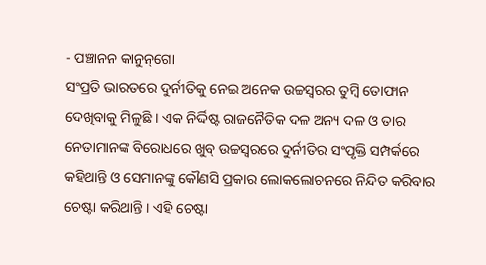- ପଞ୍ଚାନନ କାନୁନ୍‌ଗୋ
ସଂପ୍ରତି ଭାରତରେ ଦୁର୍ନୀତିକୁ ନେଇ ଅନେକ ଉଚ୍ଚସ୍ୱରର ତୁମ୍ବି ତୋଫାନ ଦେଖିବାକୁ ମିଳୁଛି । ଏକ ନିର୍ଦ୍ଦିଷ୍ଟ ରାଜନୈତିକ ଦଳ ଅନ୍ୟ ଦଳ ଓ ତାର ନେତାମାନଙ୍କ ବିରୋଧରେ ଖୁବ୍‌ ଉଚ୍ଚସ୍ୱରରେ ଦୁର୍ନୀତିର ସଂପୃକ୍ତି ସମ୍ପର୍କରେ କହିଥାନ୍ତି ଓ ସେମାନଙ୍କୁ କୌଣସି ପ୍ରକାର ଲୋକଲୋଚନରେ ନିନ୍ଦିତ କରିବାର ଚେଷ୍ଟା କରିଥାନ୍ତି । ଏହି ଚେଷ୍ଟା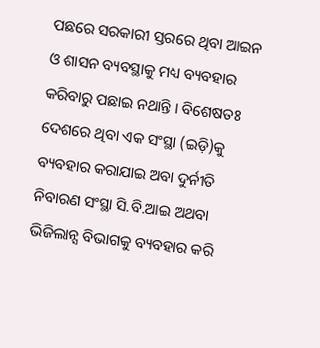ପଛରେ ସରକାରୀ ସ୍ତରରେ ଥିବା ଆଇନ ଓ ଶାସନ ବ୍ୟବସ୍ଥାକୁ ମଧ୍ୟ ବ୍ୟବହାର କରିବାରୁ ପଛାଇ ନଥାନ୍ତି । ବିଶେଷତଃ ଦେଶରେ ଥିବା ଏକ ସଂସ୍ଥା (ଇଡ଼ି)କୁ ବ୍ୟବହାର କରାଯାଇ ଅବା ଦୁର୍ନୀତି ନିବାରଣ ସଂସ୍ଥା ସି.ବି.ଆଇ ଅଥବା ଭିଜିଲାନ୍ସ ବିଭାଗକୁ ବ୍ୟବହାର କରି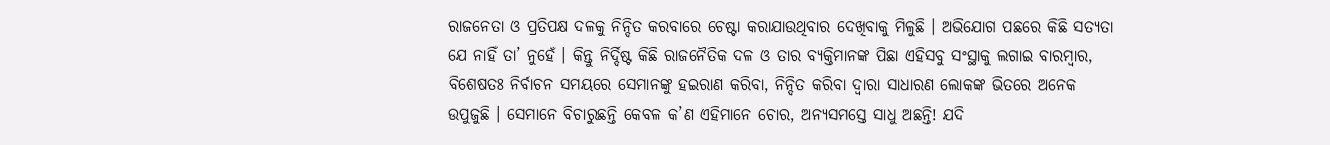ରାଜନେତା ଓ ପ୍ରତିପକ୍ଷ ଦଳକୁ ନିନ୍ଦିତ କରବାରେ ଚେଷ୍ଟା କରାଯାଉଥିବାର ଦେଖିବାକୁ ମିଳୁଛି । ଅଭିଯୋଗ ପଛରେ କିଛି ସତ୍ୟତା ଯେ ନାହିଁ ତା’ ନୁହେଁ । କିନ୍ତୁ ନିର୍ଦ୍ଦିଷ୍ଟ କିଛି ରାଜନୈତିକ ଦଳ ଓ ତାର ବ୍ୟକ୍ତିମାନଙ୍କ ପିଛା ଏହିସବୁ ସଂସ୍ଥାକୁ ଲଗାଇ ବାରମ୍ବାର, ବିଶେଷତଃ ନିର୍ବାଚନ ସମୟରେ ସେମାନଙ୍କୁ ହଇରାଣ କରିବା, ନିନ୍ଦିତ କରିବା ଦ୍ୱାରା ସାଧାରଣ ଲୋକଙ୍କ ଭିତରେ ଅନେକ ଉପୁଜୁଛି । ସେମାନେ ବିଚାରୁଛନ୍ତି କେବଳ କ’ଣ ଏହିମାନେ ଚୋର, ଅନ୍ୟସମସ୍ତେ ସାଧୁ ଅଛନ୍ତି! ଯଦି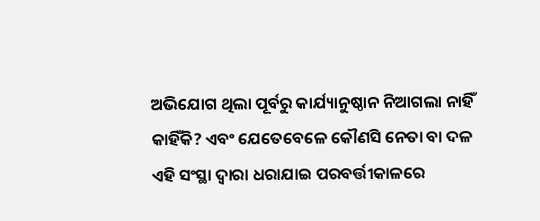ଅଭିଯୋଗ ଥିଲା ପୂର୍ବରୁ କାର୍ଯ୍ୟାନୁଷ୍ଠାନ ନିଆଗଲା ନାହିଁ କାହିଁକି? ଏବଂ ଯେତେବେଳେ କୌଣସି ନେତା ବା ଦଳ ଏହି ସଂସ୍ଥା ଦ୍ୱାରା ଧରାଯାଇ ପରବର୍ତ୍ତୀକାଳରେ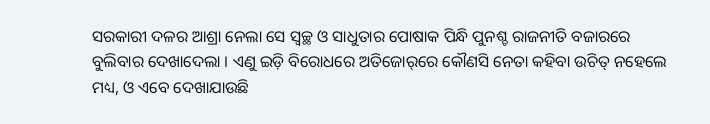ସରକାରୀ ଦଳର ଆଶ୍ରା ନେଲା ସେ ସ୍ୱଚ୍ଛ ଓ ସାଧୁତାର ପୋଷାକ ପିନ୍ଧି ପୁନଶ୍ଚ ରାଜନୀତି ବଜାରରେ ବୁଲିବାର ଦେଖାଦେଲା । ଏଣୁ ଇଡ଼ି ବିରୋଧରେ ଅତିଜୋର୍‌ରେ କୌଣସି ନେତା କହିବା ଉଚିତ୍‌ ନହେଲେ ମଧ୍ୟ, ଓ ଏବେ ଦେଖାଯାଉଛି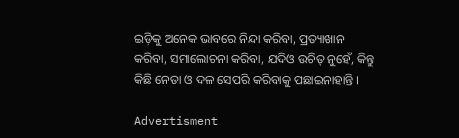ଇଡ଼ିକୁ ଅନେକ ଭାବରେ ନିନ୍ଦା କରିବା, ପ୍ରତ୍ୟାଖାନ କରିବା, ସମାଲୋଚନା କରିବା, ଯଦିଓ ଉଚିତ୍‌ ନୁହେଁ, କିନ୍ତୁ କିଛି ନେତା ଓ ଦଳ ସେପରି କରିବାକୁ ପଛାଇନାହାନ୍ତି ।

Advertisment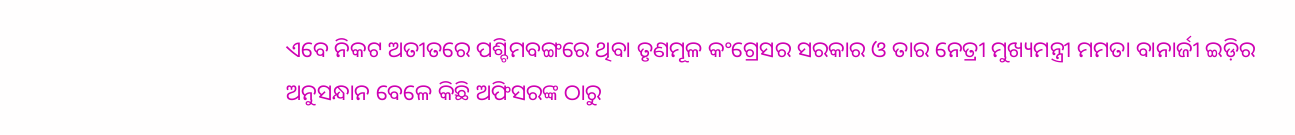ଏବେ ନିକଟ ଅତୀତରେ ପଶ୍ଚିମବଙ୍ଗରେ ଥିବା ତୃଣମୂଳ କଂଗ୍ରେସର ସରକାର ଓ ତାର ନେତ୍ରୀ ମୁଖ୍ୟମନ୍ତ୍ରୀ ମମତା ବାନାର୍ଜୀ ଇଡ଼ିର ଅନୁସନ୍ଧାନ ବେଳେ କିଛି ଅଫିସରଙ୍କ ଠାରୁ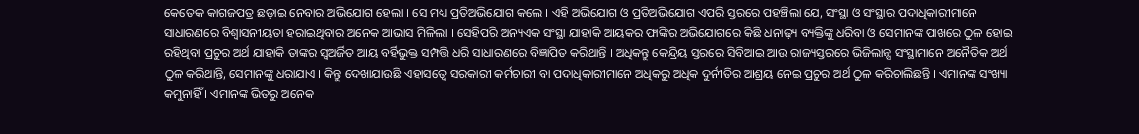କେତେକ କାଗଜପତ୍ର ଛଡ଼ାଇ ନେବାର ଅଭିଯୋଗ ହେଲା । ସେ ମଧ୍ୟ ପ୍ରତିଅଭିଯୋଗ କଲେ । ଏହି ଅଭିଯୋଗ ଓ ପ୍ରତିଅଭିଯୋଗ ଏପରି ସ୍ତରରେ ପହଞ୍ଚିଲା ଯେ, ସଂସ୍ଥା ଓ ସଂସ୍ଥାର ପଦାଧିକାରୀମାନେ ସାଧାରଣରେ ବିଶ୍ୱାସନୀୟତା ହରାଇଥିବାର ଅନେକ ଆଭାସ ମିଳିଲା । ସେହିପରି ଅନ୍ୟଏକ ସଂସ୍ଥା ଯାହାକି ଆୟକର ଫାଙ୍କିର ଅଭିଯୋଗରେ କିଛି ଧନାଢ଼୍ୟ ବ୍ୟକ୍ତିଙ୍କୁ ଧରିବା ଓ ସେମାନଙ୍କ ପାଖରେ ଠୁଳ ହୋଇ ରହିଥିବା ପ୍ରଚୁର ଅର୍ଥ ଯାହାକି ତାଙ୍କର ସ୍ୱଅର୍ଜିତ ଆୟ ବର୍ହିଭୁକ୍ତ ସମ୍ପତ୍ତି ଧରି ସାଧାରଣରେ ବିଜ୍ଞାପିତ କରିଥାନ୍ତି । ଅଧିକନ୍ତୁ କେନ୍ଦ୍ରିୟ ସ୍ତରରେ ସିବିଆଇ ଆଉ ରାଜ୍ୟସ୍ତରରେ ଭିଜିଲାନ୍ସ ସଂସ୍ଥାମାନେ ଅନୈତିକ ଅର୍ଥ ଠୁଳ କରିଥାନ୍ତି, ସେମାନଙ୍କୁ ଧରାଯାଏ । କିନ୍ତୁ ଦେଖାଯାଉଛି ଏହାସତ୍ୱେ ସରକାରୀ କର୍ମଚାରୀ ବା ପଦାଧିକାରୀମାନେ ଅଧିକରୁ ଅଧିକ ଦୁର୍ନୀତିର ଆଶ୍ରୟ ନେଇ ପ୍ରଚୁର ଅର୍ଥ ଠୁଳ କରିଚାଲିଛନ୍ତି । ଏମାନଙ୍କ ସଂଖ୍ୟା କମୁନାହିଁ । ଏମାନଙ୍କ ଭିତରୁ ଅନେକ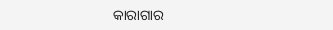କାରାଗାର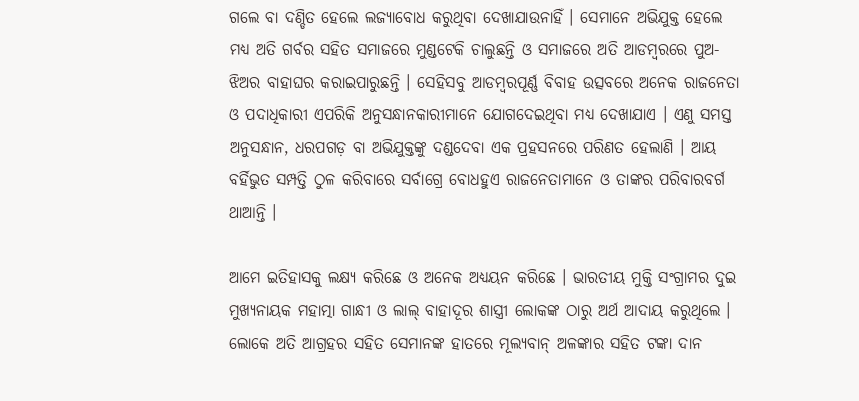ଗଲେ ବା ଦଣ୍ଡିତ ହେଲେ ଲଜ୍ୟାବୋଧ କରୁଥିବା ଦେଖାଯାଉନାହିଁ । ସେମାନେ ଅଭିଯୁକ୍ତ ହେଲେ ମଧ୍ୟ ଅତି ଗର୍ବର ସହିତ ସମାଜରେ ମୁଣ୍ଡଟେକି ଚାଲୁଛନ୍ତି ଓ ସମାଜରେ ଅତି ଆଡମ୍ବରରେ ପୁଅ-ଝିଅର ବାହାଘର କରାଇପାରୁଛନ୍ତି । ସେହିସବୁ ଆଡମ୍ବରପୂର୍ଣ୍ଣ ବିବାହ ଉତ୍ସବରେ ଅନେକ ରାଜନେତା ଓ ପଦାଧିକାରୀ ଏପରିକି ଅନୁସନ୍ଧାନକାରୀମାନେ ଯୋଗଦେଇଥିବା ମଧ୍ୟ ଦେଖାଯାଏ । ଏଣୁ ସମସ୍ତ ଅନୁସନ୍ଧାନ, ଧରପଗଡ଼ ବା ଅଭିଯୁକ୍ତଙ୍କୁ ଦଣ୍ଡଦେବା ଏକ ପ୍ରହସନରେ ପରିଣତ ହେଲାଣି । ଆୟ ବର୍ହିଭୁତ ସମ୍ପତ୍ତି ଠୁଳ କରିବାରେ ସର୍ବାଗ୍ରେ ବୋଧହୁଏ ରାଜନେତାମାନେ ଓ ତାଙ୍କର ପରିବାରବର୍ଗ ଥାଆନ୍ତି ।

ଆମେ ଇତିହାସକୁ ଲକ୍ଷ୍ୟ କରିଛେ ଓ ଅନେକ ଅଧ୍ୟୟନ କରିଛେ । ଭାରତୀୟ ମୁକ୍ତି ସଂଗ୍ରାମର ଦୁଇ ମୁଖ୍ୟନାୟକ ମହାତ୍ମା ଗାନ୍ଧୀ ଓ ଲାଲ୍‌ ବାହାଦୂର ଶାସ୍ତ୍ରୀ ଲୋକଙ୍କ ଠାରୁ ଅର୍ଥ ଆଦାୟ କରୁଥିଲେ । ଲୋକେ ଅତି ଆଗ୍ରହର ସହିତ ସେମାନଙ୍କ ହାତରେ ମୂଲ୍ୟବାନ୍‌ ଅଳଙ୍କାର ସହିତ ଟଙ୍କା ଦାନ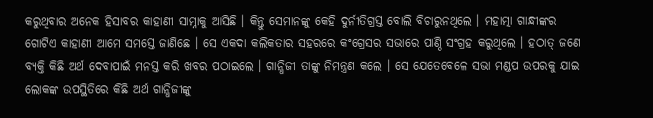କରୁଥିବାର ଅନେକ ହିସାବର କାହାଣୀ ସାମ୍ନାକୁ ଆସିଛି । କିନ୍ତୁ ସେମାନଙ୍କୁ କେହି ଦୁର୍ନୀତିଗ୍ରସ୍ତ ବୋଲି ବିଚାରୁନଥିଲେ । ମହାତ୍ମା ଗାନ୍ଧୀଙ୍କର ଗୋଟିଏ କାହାଣୀ ଆମେ ସମସ୍ତେ ଜାଣିଛେ । ସେ ଏକଦା କଲିକତାର ସହରରେ କଂଗ୍ରେସର ସଭାରେ ପାଣ୍ଠି ସଂଗ୍ରହ କରୁଥିଲେ । ହଠାତ୍‌ ଜଣେ ବ୍ୟକ୍ତି କିଛି ଅର୍ଥ ଦେବାପାଇଁ ମନସ୍ତ କରି ଖବର ପଠାଇଲେ । ଗାନ୍ଧିଜୀ ତାଙ୍କୁ ନିମନ୍ତ୍ରଣ କଲେ । ସେ ଯେତେବେଳେ ସଭା ମଣ୍ଡପ ଉପରକୁ ଯାଇ ଲୋକଙ୍କ ଉପସ୍ଥିତିରେ କିଛି ଅର୍ଥ ଗାନ୍ଧିଜୀଙ୍କୁ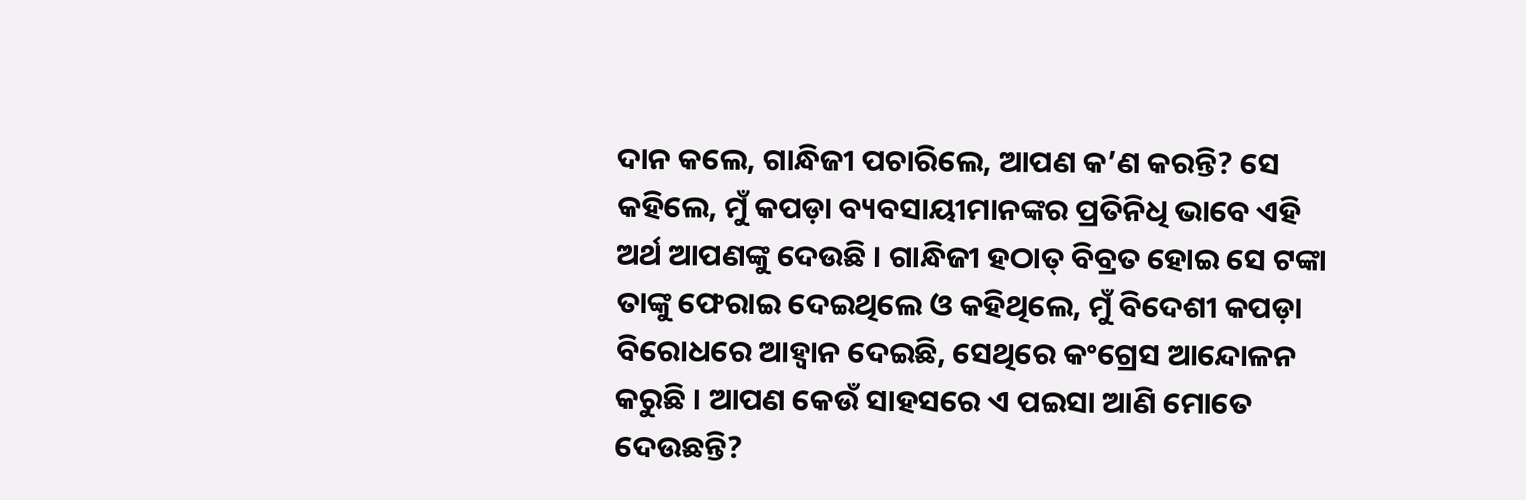ଦାନ କଲେ, ଗାନ୍ଧିଜୀ ପଚାରିଲେ, ଆପଣ କ’ଣ କରନ୍ତି? ସେ କହିଲେ, ମୁଁ କପଡ଼ା ବ୍ୟବସାୟୀମାନଙ୍କର ପ୍ରତିନିଧି ଭାବେ ଏହି ଅର୍ଥ ଆପଣଙ୍କୁ ଦେଉଛି । ଗାନ୍ଧିଜୀ ହଠାତ୍‌ ବିବ୍ରତ ହୋଇ ସେ ଟଙ୍କା ତାଙ୍କୁ ଫେରାଇ ଦେଇଥିଲେ ଓ କହିଥିଲେ, ମୁଁ ବିଦେଶୀ କପଡ଼ା ବିରୋଧରେ ଆହ୍ୱାନ ଦେଇଛି, ସେଥିରେ କଂଗ୍ରେସ ଆନ୍ଦୋଳନ କରୁଛି । ଆପଣ କେଉଁ ସାହସରେ ଏ ପଇସା ଆଣି ମୋତେ ଦେଉଛନ୍ତି?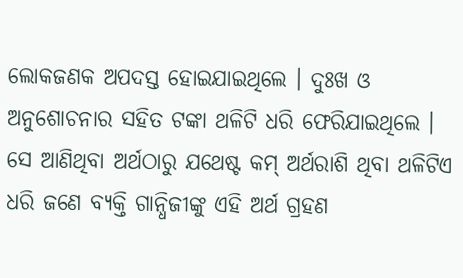ଲୋକଜଣକ ଅପଦସ୍ତ ହୋଇଯାଇଥିଲେ । ଦୁଃଖ ଓ ଅନୁଶୋଚନାର ସହିତ ଟଙ୍କା ଥଳିଟି ଧରି ଫେରିଯାଇଥିଲେ । ସେ ଆଣିଥିବା ଅର୍ଥଠାରୁ ଯଥେଷ୍ଟ କମ୍‌ ଅର୍ଥରାଶି ଥିବା ଥଳିଟିଏ ଧରି ଜଣେ ବ୍ୟକ୍ତି ଗାନ୍ଧିଜୀଙ୍କୁ ଏହି ଅର୍ଥ ଗ୍ରହଣ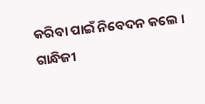କରିବା ପାଇଁ ନିବେଦନ କଲେ । ଗାନ୍ଧିଜୀ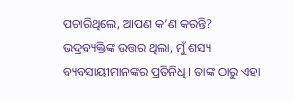ପଚାରିଥିଲେ, ଆପଣ କ’ଣ କରନ୍ତି? ଭଦ୍ରବ୍ୟକ୍ତିଙ୍କ ଉତ୍ତର ଥିଲା, ମୁଁ ଶସ୍ୟ ବ୍ୟବସାୟୀମାନଙ୍କର ପ୍ରତିନିଧି । ତାଙ୍କ ଠାରୁ ଏହା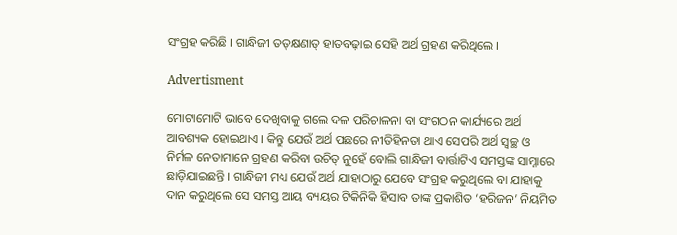ସଂଗ୍ରହ କରିଛି । ଗାନ୍ଧିଜୀ ତତ୍‌କ୍ଷଣାତ୍‌ ହାତବଢ଼ାଇ ସେହି ଅର୍ଥ ଗ୍ରହଣ କରିଥିଲେ ।

Advertisment

ମୋଟାମୋଟି ଭାବେ ଦେଖିବାକୁ ଗଲେ ଦଳ ପରିଚାଳନା ବା ସଂଗଠନ କାର୍ଯ୍ୟରେ ଅର୍ଥ ଆବଶ୍ୟକ ହୋଇଥାଏ । କିନ୍ତୁ ଯେଉଁ ଅର୍ଥ ପଛରେ ନୀତିହିନତା ଥାଏ ସେପରି ଅର୍ଥ ସ୍ୱଚ୍ଛ ଓ ନିର୍ମଳ ନେତାମାନେ ଗ୍ରହଣ କରିବା ଉଚିତ୍‌ ନୁହେଁ ବୋଲି ଗାନ୍ଧିଜୀ ବାର୍ତ୍ତାଟିଏ ସମସ୍ତଙ୍କ ସାମ୍ନାରେ ଛାଡ଼ିଯାଇଛନ୍ତି । ଗାନ୍ଧିଜୀ ମଧ୍ୟ ଯେଉଁ ଅର୍ଥ ଯାହାଠାରୁ ଯେବେ ସଂଗ୍ରହ କରୁଥିଲେ ବା ଯାହାକୁ ଦାନ କରୁଥିଲେ ସେ ସମସ୍ତ ଆୟ ବ୍ୟୟର ଟିକିନିକି ହିସାବ ତାଙ୍କ ପ୍ରକାଶିତ ‘ହରିଜନ’ ନିୟମିତ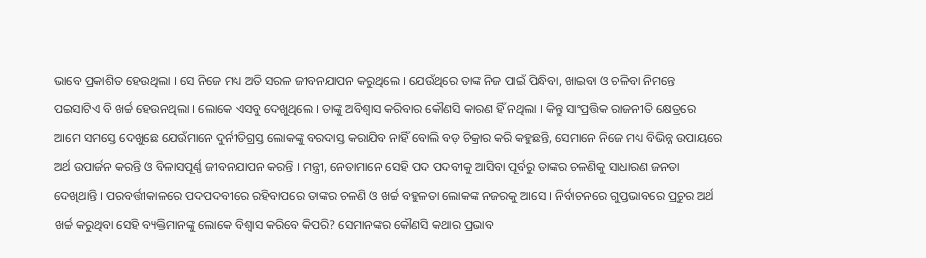ଭାବେ ପ୍ରକାଶିତ ହେଉଥିଲା । ସେ ନିଜେ ମଧ୍ୟ ଅତି ସରଳ ଜୀବନଯାପନ କରୁଥିଲେ । ଯେଉଁଥିରେ ତାଙ୍କ ନିଜ ପାଇଁ ପିନ୍ଧିବା, ଖାଇବା ଓ ଚଳିବା ନିମନ୍ତେ ପଇସାଟିଏ ବି ଖର୍ଚ୍ଚ ହେଉନଥିଲା । ଲୋକେ ଏସବୁ ଦେଖୁଥିଲେ । ତାଙ୍କୁ ଅବିଶ୍ୱାସ କରିବାର କୌଣସି କାରଣ ହିଁ ନଥିଲା । କିନ୍ତୁ ସାଂପ୍ରତ୍ତିକ ରାଜନୀତି କ୍ଷେତ୍ରରେ ଆମେ ସମସ୍ତେ ଦେଖୁଛେ ଯେଉଁମାନେ ଦୁର୍ନୀତିଗ୍ରସ୍ତ ଲୋକଙ୍କୁ ବରଦାସ୍ତ କରାଯିବ ନାହିଁ ବୋଲି ବଡ଼ ଚିକ୍ରାର କରି କହୁଛନ୍ତି, ସେମାନେ ନିଜେ ମଧ୍ୟ ବିଭିନ୍ନ ଉପାୟରେ ଅର୍ଥ ଉପାର୍ଜନ କରନ୍ତି ଓ ବିଳାସପୂର୍ଣ୍ଣ ଜୀବନଯାପନ କରନ୍ତି । ମନ୍ତ୍ରୀ, ନେତାମାନେ ସେହି ପଦ ପଦବୀକୁ ଆସିବା ପୂର୍ବରୁ ତାଙ୍କର ଚଳଣିକୁ ସାଧାରଣ ଜନତା ଦେଖିଥାନ୍ତି । ପରବର୍ତ୍ତୀକାଳରେ ପଦପଦବୀରେ ରହିବାପରେ ତାଙ୍କର ଚଳଣି ଓ ଖର୍ଚ୍ଚ ବହୁଳତା ଲୋକଙ୍କ ନଜରକୁ ଆସେ । ନିର୍ବାଚନରେ ଗୁପ୍ତଭାବରେ ପ୍ରଚୁର ଅର୍ଥ ଖର୍ଚ୍ଚ କରୁଥିବା ସେହି ବ୍ୟକ୍ତିମାନଙ୍କୁ ଲୋକେ ବିଶ୍ୱାସ କରିବେ କିପରି? ସେମାନଙ୍କର କୌଣସି କଥାର ପ୍ରଭାବ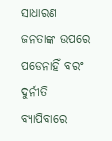ସାଧାରଣ ଜନତାଙ୍କ ଉପରେ ପଡେନାହିଁ ବରଂ ଦୁର୍ନୀତି ବ୍ୟାପିବାରେ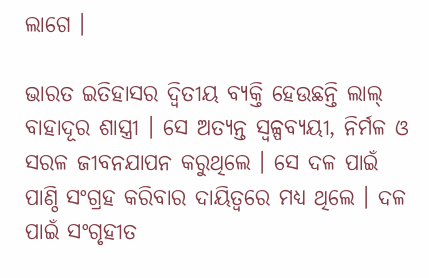ଲାଗେ ।

ଭାରତ ଇତିହାସର ଦ୍ୱିତୀୟ ବ୍ୟକ୍ତି ହେଉଛନ୍ତି ଲାଲ୍‌ ବାହାଦୂର ଶାସ୍ତ୍ରୀ । ସେ ଅତ୍ୟନ୍ତ ସ୍ୱଳ୍ପବ୍ୟୟୀ, ନିର୍ମଳ ଓ ସରଳ ଜୀବନଯାପନ କରୁଥିଲେ । ସେ ଦଳ ପାଇଁ ପାଣ୍ଠି ସଂଗ୍ରହ କରିବାର ଦାୟିତ୍ୱରେ ମଧ୍ୟ ଥିଲେ । ଦଳ ପାଇଁ ସଂଗୃହୀତ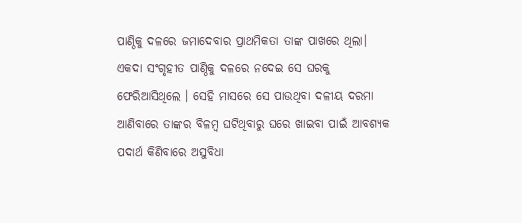ପାଣ୍ଠିକୁ ଦଳରେ ଜମାଦେବାର ପ୍ରାଥମିକତା ତାଙ୍କ ପାଖରେ ଥିଲା। ଏକଦା ସଂଗୃହୀତ ପାଣ୍ଠିକୁ ଦଳରେ ନଦେଇ ସେ ଘରକୁ ଫେରିଆସିଥିଲେ । ସେହି ମାସରେ ସେ ପାଉଥିବା ଦଳୀୟ ଦରମା ଆଣିବାରେ ତାଙ୍କର ବିଳମ୍ବ ଘଟିଥିବାରୁ ଘରେ ଖାଇବା ପାଇଁ ଆବଶ୍ୟକ ପଦାର୍ଥ କିଣିବାରେ ଅସୁବିଧା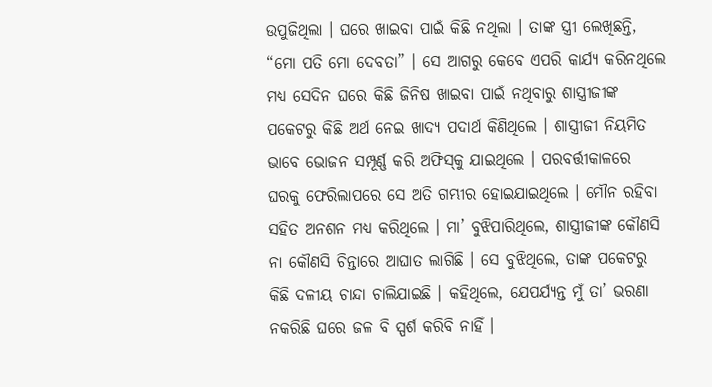ଉପୁଜିଥିଲା । ଘରେ ଖାଇବା ପାଇଁ କିଛି ନଥିଲା । ତାଙ୍କ ସ୍ତ୍ରୀ ଲେଖିଛନ୍ତି, “ମୋ ପତି ମୋ ଦେବତା” । ସେ ଆଗରୁ କେବେ ଏପରି କାର୍ଯ୍ୟ କରିନଥିଲେ ମଧ୍ୟ ସେଦିନ ଘରେ କିଛି ଜିନିଷ ଖାଇବା ପାଇଁ ନଥିବାରୁ ଶାସ୍ତ୍ରୀଜୀଙ୍କ ପକେଟରୁ କିଛି ଅର୍ଥ ନେଇ ଖାଦ୍ୟ ପଦାର୍ଥ କିଣିଥିଲେ । ଶାସ୍ତ୍ରୀଜୀ ନିୟମିତ ଭାବେ ଭୋଜନ ସମ୍ପୂର୍ଣ୍ଣ କରି ଅଫିସ୍‌କୁ ଯାଇଥିଲେ । ପରବର୍ତ୍ତୀକାଳରେ ଘରକୁ ଫେରିଲାପରେ ସେ ଅତି ଗମ୍ଭୀର ହୋଇଯାଇଥିଲେ । ମୌନ ରହିବା ସହିତ ଅନଶନ ମଧ୍ୟ କରିଥିଲେ । ମା’ ବୁଝିପାରିଥିଲେ, ଶାସ୍ତ୍ରୀଜୀଙ୍କ କୌଣସି ନା କୌଣସି ଚିନ୍ତାରେ ଆଘାତ ଲାଗିଛି । ସେ ବୁଝିଥିଲେ, ତାଙ୍କ ପକେଟରୁ କିଛି ଦଳୀୟ ଚାନ୍ଦା ଚାଲିଯାଇଛି । କହିଥିଲେ, ଯେପର୍ଯ୍ୟନ୍ତ ମୁଁ ତା’ ଭରଣା ନକରିଛି ଘରେ ଜଳ ବି ସ୍ପର୍ଶ କରିବି ନାହିଁ ।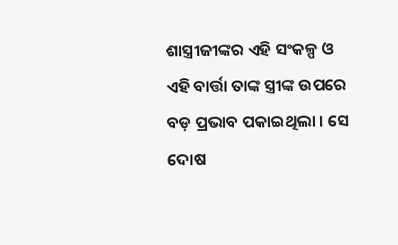ଶାସ୍ତ୍ରୀଜୀଙ୍କର ଏହି ସଂକଳ୍ପ ଓ ଏହି ବାର୍ତ୍ତା ତାଙ୍କ ସ୍ତ୍ରୀଙ୍କ ଉପରେ ବଡ଼ ପ୍ରଭାବ ପକାଇଥିଲା । ସେ ଦୋଷ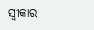ସ୍ୱୀକାର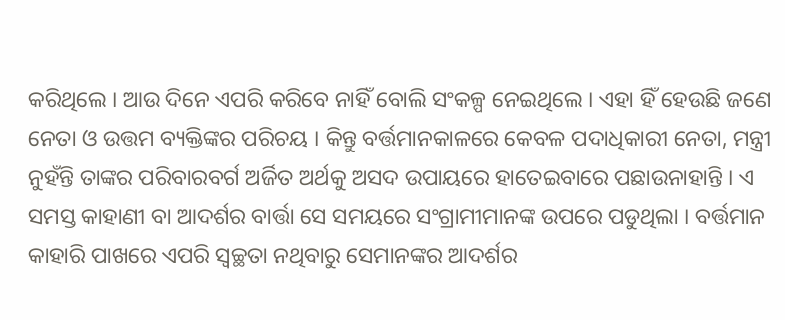କରିଥିଲେ । ଆଉ ଦିନେ ଏପରି କରିବେ ନାହିଁ ବୋଲି ସଂକଳ୍ପ ନେଇଥିଲେ । ଏହା ହିଁ ହେଉଛି ଜଣେ ନେତା ଓ ଉତ୍ତମ ବ୍ୟକ୍ତିଙ୍କର ପରିଚୟ । କିନ୍ତୁ ବର୍ତ୍ତମାନକାଳରେ କେବଳ ପଦାଧିକାରୀ ନେତା, ମନ୍ତ୍ରୀ ନୁହଁନ୍ତି ତାଙ୍କର ପରିବାରବର୍ଗ ଅର୍ଜିତ ଅର୍ଥକୁ ଅସଦ ଉପାୟରେ ହାତେଇବାରେ ପଛାଉନାହାନ୍ତି । ଏ ସମସ୍ତ କାହାଣୀ ବା ଆଦର୍ଶର ବାର୍ତ୍ତା ସେ ସମୟରେ ସଂଗ୍ରାମୀମାନଙ୍କ ଉପରେ ପଡୁଥିଲା । ବର୍ତ୍ତମାନ କାହାରି ପାଖରେ ଏପରି ସ୍ୱଚ୍ଛତା ନଥିବାରୁ ସେମାନଙ୍କର ଆଦର୍ଶର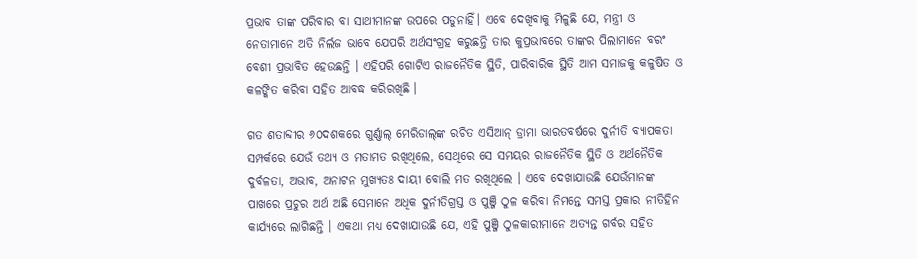ପ୍ରଭାବ ତାଙ୍କ ପରିବାର ବା ସାଥୀମାନଙ୍କ ଉପରେ ପଡୁନାହିଁ। ଏବେ ଦେଖିବାକୁ ମିଳୁଛି ଯେ, ମନ୍ତ୍ରୀ ଓ ନେତାମାନେ ଅତି ନିର୍ଲଜ ଭାବେ ଯେପରି ଅର୍ଥସଂଗ୍ରହ କରୁଛନ୍ତି ତାର କୁପ୍ରଭାବରେ ତାଙ୍କର ପିଲାମାନେ ବରଂ ବେଶୀ ପ୍ରଭାବିତ ହେଉଛନ୍ତି । ଏହିପରି ଗୋଟିଏ ରାଜନୈତିକ ସ୍ଥିତି, ପାରିବାରିକ ସ୍ଥିତି ଆମ ସମାଜକୁ କଳୁଷିତ ଓ କଳଙ୍କିତ କରିବା ସହିତ ଆବଦ୍ଧ କରିରଖିଛି ।

ଗତ ଶତାବ୍ଦୀର ୬୦ଦଶକରେ ଗୁର୍ଣ୍ଣାଲ୍‌ ମେରିଡାଲ୍‌ଙ୍କ ରଚିତ ଏସିଆନ୍‌ ଡ୍ରାମା ଭାରତବର୍ଷରେ ଦୁର୍ନୀତି ବ୍ୟାପକତା ସମ୍ପର୍କରେ ଯେଉଁ ତଥ୍ୟ ଓ ମତାମତ ରଖିଥିଲେ, ସେଥିରେ ସେ ସମୟର ରାଜନୈତିକ ସ୍ଥିତି ଓ ଅର୍ଥନୈତିକ ଦୁର୍ବଳତା, ଅଭାବ, ଅନାଟନ ମୁଖ୍ୟତଃ ଦାୟୀ ବୋଲି ମତ ରଖିଥିଲେ । ଏବେ ଦେଖାଯାଉଛି ଯେଉଁମାନଙ୍କ ପାଖରେ ପ୍ରଚୁର ଅର୍ଥ ଅଛି ସେମାନେ ଅଧିକ ଦୁର୍ନୀତିଗ୍ରସ୍ତ ଓ ପୁଞ୍ଜି ଠୁଳ କରିବା ନିମନ୍ତେ ସମସ୍ତ ପ୍ରକାର ନୀତିହିନ କାର୍ଯ୍ୟରେ ଲାଗିଛନ୍ତି । ଏକଥା ମଧ୍ୟ ଦେଖାଯାଉଛି ଯେ, ଏହି ପୁଞ୍ଜି ଠୁଳକାରୀମାନେ ଅତ୍ୟନ୍ତ ଗର୍ବର ସହିତ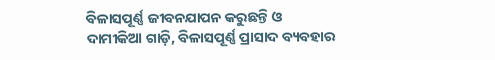ବିଳାସପୂର୍ଣ୍ଣ ଜୀବନଯାପନ କରୁଛନ୍ତି ଓ ଦାମୀକିଆ ଗାଡ଼ି, ବିଳାସପୂର୍ଣ୍ଣ ପ୍ରାସାଦ ବ୍ୟବହାର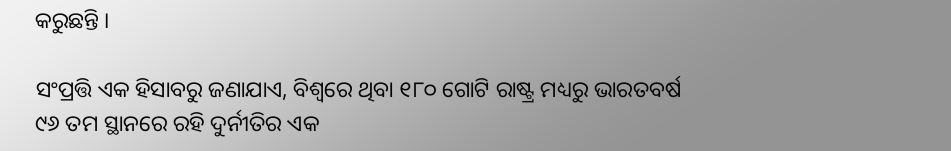କରୁଛନ୍ତି ।

ସଂପ୍ରତ୍ତି ଏକ ହିସାବରୁ ଜଣାଯାଏ, ବିଶ୍ୱରେ ଥିବା ୧୮୦ ଗୋଟି ରାଷ୍ଟ୍ର ମଧ୍ୟରୁ ଭାରତବର୍ଷ ୯୬ ତମ ସ୍ଥାନରେ ରହି ଦୁର୍ନୀତିର ଏକ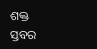ଶକ୍ତ ସ୍ତବର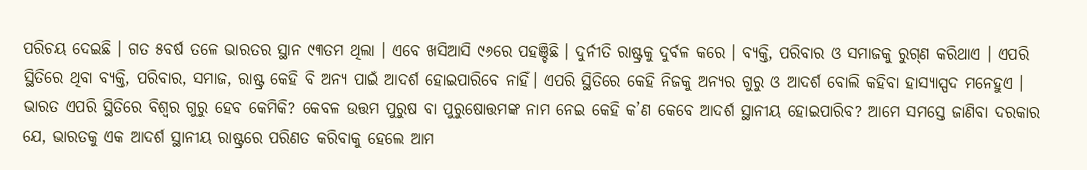ପରିଚୟ ଦେଇଛି । ଗତ ୫ବର୍ଷ ତଳେ ଭାରତର ସ୍ଥାନ ୯୩ତମ ଥିଲା । ଏବେ ଖସିଆସି ୯୬ରେ ପହଞ୍ଚିଛି । ଦୁର୍ନୀତି ରାଷ୍ଟ୍ରକୁ ଦୁର୍ବଳ କରେ । ବ୍ୟକ୍ତି, ପରିବାର ଓ ସମାଜକୁ ରୁଗ୍‌ଣ କରିଥାଏ । ଏପରି ସ୍ଥିତିରେ ଥିବା ବ୍ୟକ୍ତି, ପରିବାର, ସମାଜ, ରାଷ୍ଟ୍ର କେହି ବି ଅନ୍ୟ ପାଇଁ ଆଦର୍ଶ ହୋଇପାରିବେ ନାହିଁ। ଏପରି ସ୍ଥିତିରେ କେହି ନିଜକୁ ଅନ୍ୟର ଗୁରୁ ଓ ଆଦର୍ଶ ବୋଲି କହିବା ହାସ୍ୟାସ୍ପଦ ମନେହୁଏ । ଭାରତ ଏପରି ସ୍ଥିତିରେ ବିଶ୍ୱର ଗୁରୁ ହେବ କେମିକି? କେବଳ ଉତ୍ତମ ପୁରୁଷ ବା ପୁରୁଷୋତ୍ତମଙ୍କ ନାମ ନେଇ କେହି କ’ଣ କେବେ ଆଦର୍ଶ ସ୍ଥାନୀୟ ହୋଇପାରିବ? ଆମେ ସମସ୍ତେ ଜାଣିବା ଦରକାର ଯେ, ଭାରତକୁ ଏକ ଆଦର୍ଶ ସ୍ଥାନୀୟ ରାଷ୍ଟ୍ରରେ ପରିଣତ କରିବାକୁ ହେଲେ ଆମ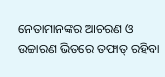ନେତାମାନଙ୍କର ଆଚରଣ ଓ ଉଚ୍ଚାରଣ ଭିତରେ ତଫାତ୍‌ ରହିବା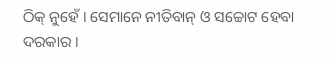ଠିକ୍‌ ନୁହେଁ । ସେମାନେ ନୀତିବାନ୍‌ ଓ ସଚ୍ଚୋଟ ହେବା ଦରକାର ।